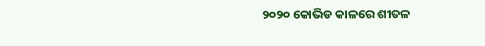୨୦୨୦ କୋଭିଡ କାଳରେ ଶୀତଳ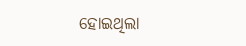ହୋଇଥିଲା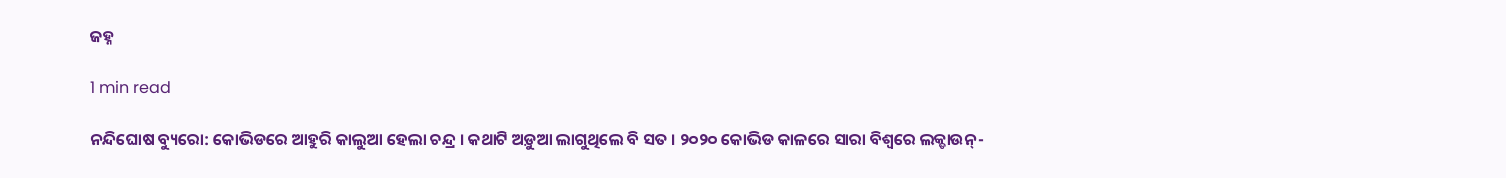ଜହ୍ନ

1 min read

ନନ୍ଦିଘୋଷ ବ୍ୟୁରୋ: କୋଭିଡରେ ଆହୁରି କାଲୁଆ ହେଲା ଚନ୍ଦ୍ର । କଥାଟି ଅଡ଼ୁଆ ଲାଗୁଥିଲେ ବି ସତ । ୨୦୨୦ କୋଭିଡ କାଳରେ ସାରା ବିଶ୍ବରେ ଲକ୍ଡାଉନ୍-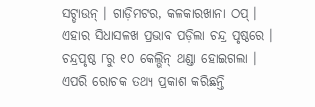ସଟ୍ଡାଉନ୍ । ଗାଡ଼ିମଟର, କଳକାରଖାନା ଠପ୍ । ଏହାର ସିଧାସଳଖ ପ୍ରଭାବ ପଡ଼ିଲା ଚନ୍ଦ୍ର ପୃଷ୍ଠରେ । ଚନ୍ଦ୍ରପୃଷ୍ଠ ୮ରୁ ୧୦ କେଲ୍ଭିନ୍ ଥଣ୍ଡା ହୋଇଗଲା । ଏପରି ରୋଚକ ତଥ୍ୟ ପ୍ରକାଶ କରିଛନ୍ତି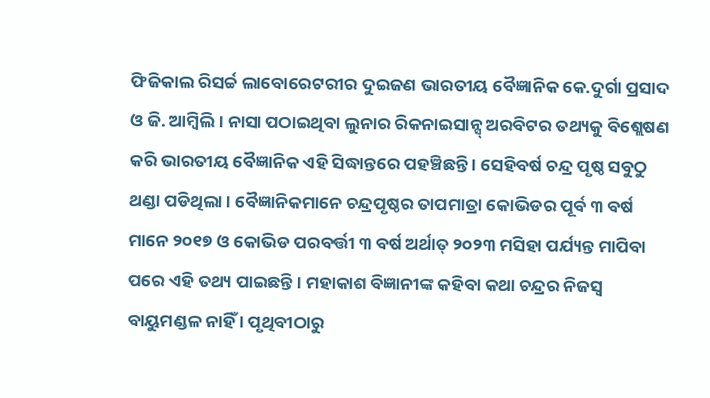ଫିଜିକାଲ ରିସର୍ଚ୍ଚ ଲାବୋରେଟରୀର ଦୁଇଜଣ ଭାରତୀୟ ବୈଜ୍ଞାନିକ କେ.ଦୁର୍ଗା ପ୍ରସାଦ ଓ ଜି. ଆମ୍ବିଲି । ନାସା ପଠାଇଥିବା ଲୁନାର ରିକନାଇସାନ୍ସ୍ ଅରବିଟର ତଥ୍ୟକୁ ବିଶ୍ଲେଷଣ କରି ଭାରତୀୟ ବୈଜ୍ଞାନିକ ଏହି ସିଦ୍ଧାନ୍ତରେ ପହଞ୍ଚିଛନ୍ତି । ସେହିବର୍ଷ ଚନ୍ଦ୍ର ପୃଷ୍ଠ ସବୁଠୁ ଥଣ୍ଡା ପଡିଥିଲା । ବୈଜ୍ଞାନିକମାନେ ଚନ୍ଦ୍ରପୃଷ୍ଠର ତାପମାତ୍ରା କୋଭିଡର ପୂର୍ବ ୩ ବର୍ଷ ମାନେ ୨୦୧୭ ଓ କୋଭିଡ ପରବର୍ତ୍ତୀ ୩ ବର୍ଷ ଅର୍ଥାତ୍ ୨୦୨୩ ମସିହା ପର୍ଯ୍ୟନ୍ତ ମାପିବା ପରେ ଏହି ତଥ୍ୟ ପାଇଛନ୍ତି । ମହାକାଶ ବିଜ୍ଞାନୀଙ୍କ କହିବା କଥା ଚନ୍ଦ୍ରର ନିଜସ୍ବ ବାୟୁମଣ୍ଡଳ ନାହିଁ । ପୃଥିବୀଠାରୁ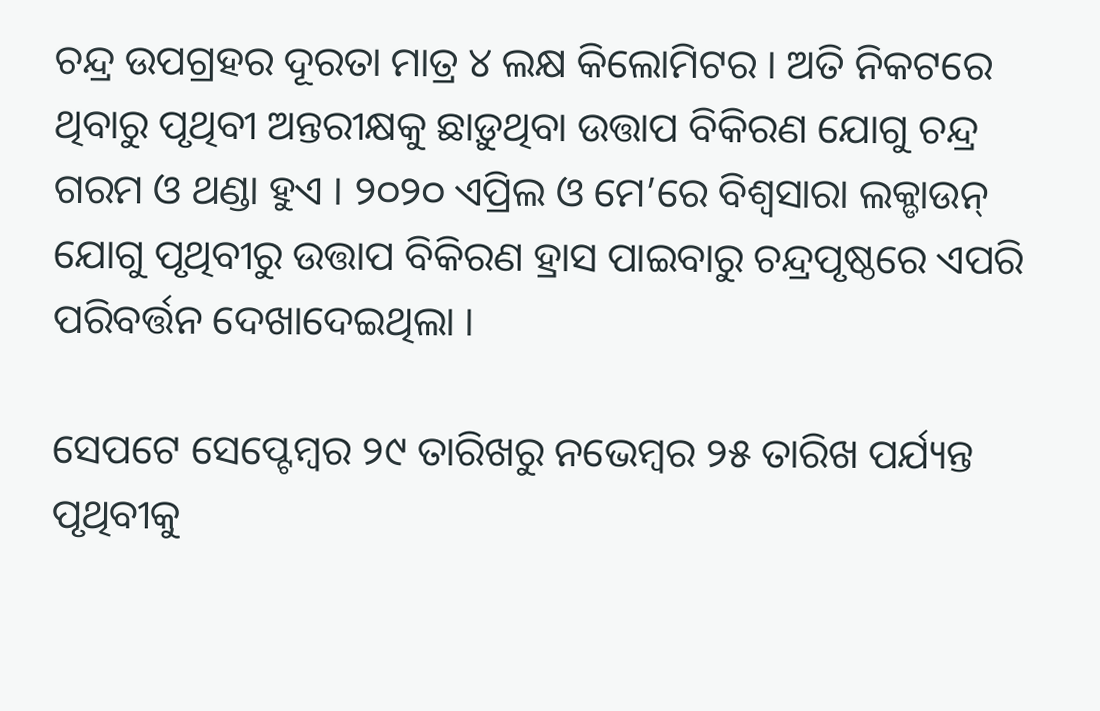ଚନ୍ଦ୍ର ଉପଗ୍ରହର ଦୂରତା ମାତ୍ର ୪ ଲକ୍ଷ କିଲୋମିଟର । ଅତି ନିକଟରେ ଥିବାରୁ ପୃଥିବୀ ଅନ୍ତରୀକ୍ଷକୁ ଛାଡ଼ୁଥିବା ଉତ୍ତାପ ବିକିରଣ ଯୋଗୁ ଚନ୍ଦ୍ର ଗରମ ଓ ଥଣ୍ଡା ହୁଏ । ୨୦୨୦ ଏପ୍ରିଲ ଓ ମେ’ରେ ବିଶ୍ବସାରା ଲକ୍ଡାଉନ୍ ଯୋଗୁ ପୃଥିବୀରୁ ଉତ୍ତାପ ବିକିରଣ ହ୍ରାସ ପାଇବାରୁ ଚନ୍ଦ୍ରପୃଷ୍ଠରେ ଏପରି ପରିବର୍ତ୍ତନ ଦେଖାଦେଇଥିଲା ।

ସେପଟେ ସେପ୍ଟେମ୍ବର ୨୯ ତାରିଖରୁ ନଭେମ୍ବର ୨୫ ତାରିଖ ପର୍ଯ୍ୟନ୍ତ ପୃଥିବୀକୁ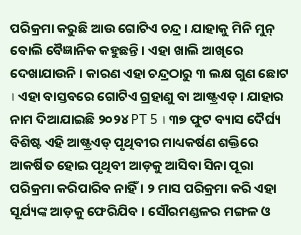ପରିକ୍ରମା କରୁଛି ଆଉ ଗୋଟିଏ ଚନ୍ଦ୍ର । ଯାହାକୁ ମିନି ମୁନ୍ ବୋଲି ବୈଜ୍ଞାନିକ କହୁଛନ୍ତି । ଏହା ଖାଲି ଆଖିରେ ଦେଖାଯାଉନି । କାରଣ ଏହା ଚନ୍ଦ୍ରଠାରୁ ୩ ଲକ୍ଷ ଗୁଣ ଛୋଟ । ଏହା ବାସ୍ତବରେ ଗୋଟିଏ ଗ୍ରହାଣୁ ବା ଆଷ୍ଟ୍ରଏଡ୍ । ଯାହାର ନାମ ଦିଆଯାଇଛି ୨୦୨୪ PT 5 । ୩୭ ଫୁଟ ବ୍ୟାସ ଦୈର୍ଘ୍ୟ ବିଶିଷ୍ଟ ଏହି ଆଷ୍ଟ୍ରଏଡ୍ ପୃଥିବୀର ମାଧ୍ୟକର୍ଷଣ ଶକ୍ତିରେ ଆକର୍ଷିତ ହୋଇ ପୃଥିବୀ ଆଡ଼କୁ ଆସିବା ସିନା ପୂରା ପରିକ୍ରମା କରିପାରିବ ନାହିଁ । ୨ ମାସ ପରିକ୍ରମା କରି ଏହା ସୂର୍ଯ୍ୟଙ୍କ ଆଡ଼କୁ ଫେରିଯିବ । ସୌରମଣ୍ଡଳର ମଙ୍ଗଳ ଓ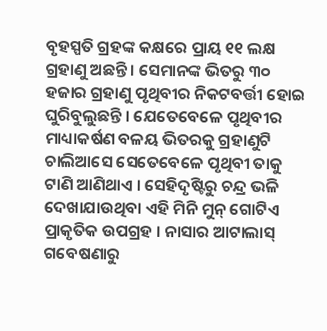ବୃହସ୍ପତି ଗ୍ରହଙ୍କ କକ୍ଷରେ ପ୍ରାୟ ୧୧ ଲକ୍ଷ ଗ୍ରହାଣୁ ଅଛନ୍ତି । ସେମାନଙ୍କ ଭିତରୁ ୩୦ ହଜାର ଗ୍ରହାଣୁ ପୃଥିବୀର ନିକଟବର୍ତ୍ତୀ ହୋଇ ଘୁରିବୁଲୁଛନ୍ତି । ଯେତେବେଳେ ପୃଥିବୀର ମାଧ୍ୟାକର୍ଷଣ ବଳୟ ଭିତରକୁ ଗ୍ରହାଣୁଟି ଚାଲିଆସେ ସେତେବେଳେ ପୃଥିବୀ ତାକୁ ଟାଣି ଆଣିଥାଏ । ସେହିଦୃଷ୍ଟିରୁ ଚନ୍ଦ୍ର ଭଳି ଦେଖାଯାଉଥିବା ଏହି ମିନି ମୁନ୍ ଗୋଟିଏ ପ୍ରାକୃତିକ ଉପଗ୍ରହ । ନାସାର ଆଟାଲାସ୍ ଗବେଷଣାରୁ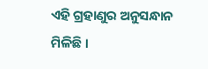ଏହି ଗ୍ରହାଣୁର ଅନୁସନ୍ଧାନ ମିଳିଛି ।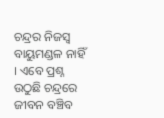ଚନ୍ଦ୍ରର ନିଜସ୍ବ ବାୟୁମଣ୍ଡଳ ନାହିଁ । ଏବେ ପ୍ରଶ୍ନ ଉଠୁଛି ଚନ୍ଦ୍ରରେ ଜୀବନ ବଞ୍ଚିବ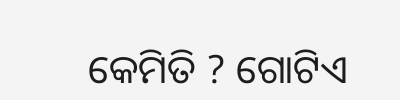କେମିତି ? ଗୋଟିଏ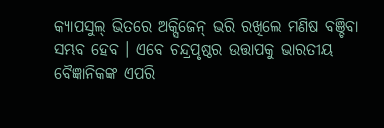କ୍ୟାପସୁଲ୍ ଭିତରେ ଅକ୍ସିଜେନ୍ ଭରି ରଖିଲେ ମଣିଷ ବଞ୍ଚିବା ସମ୍ଭବ ହେବ । ଏବେ ଚନ୍ଦ୍ରପୃଷ୍ଠର ଉତ୍ତାପକୁ ଭାରତୀୟ ବୈଜ୍ଞାନିକଙ୍କ ଏପରି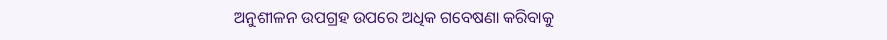ଅନୁଶୀଳନ ଉପଗ୍ରହ ଉପରେ ଅଧିକ ଗବେଷଣା କରିବାକୁ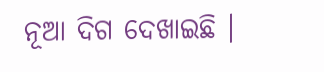ନୂଆ ଦିଗ ଦେଖାଇଛି ।